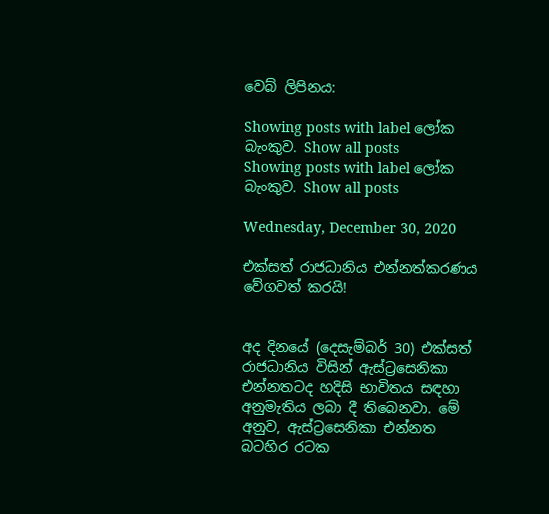වෙබ් ලිපිනය:

Showing posts with label ලෝක බැංකුව. Show all posts
Showing posts with label ලෝක බැංකුව. Show all posts

Wednesday, December 30, 2020

එක්සත් රාජධානිය එන්නත්කරණය වේගවත් කරයි!


අද දිනයේ (දෙසැම්බර් 30) එක්සත් රාජධානිය විසින් ඇස්ට්‍රසෙනිකා එන්නතටද හදිසි භාවිතය සඳහා අනුමැතිය ලබා දී තිබෙනවා. මේ අනුව, ඇස්ට්‍රසෙනිකා එන්නත බටහිර රටක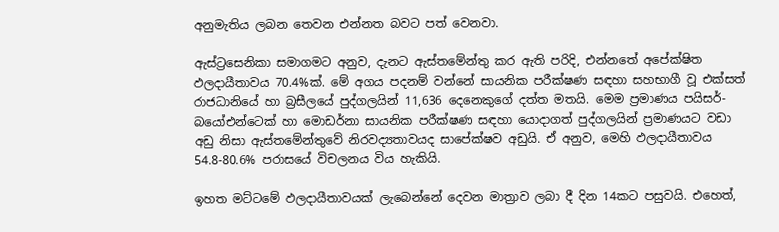අනුමැතිය ලබන තෙවන එන්නත බවට පත් වෙනවා.

ඇස්ට්‍රසෙනිකා සමාගමට අනුව, දැනට ඇස්තමේන්තු කර ඇති පරිදි, එන්නතේ අපේක්ෂිත ඵලදායීතාවය 70.4%ක්. මේ අගය පදනම් වන්නේ සායනික පරීක්ෂණ සඳහා සහභාගී වූ එක්සත් රාජධානියේ හා බ්‍රසීලයේ පුද්ගලයින් 11,636 දෙනෙකුගේ දත්ත මතයි. මෙම ප්‍රමාණය පයිසර්-බයෝඑන්ටෙක් හා මොඩර්නා සායනික පරීක්ෂණ සඳහා යොදාගත් පුද්ගලයින් ප්‍රමාණයට වඩා අඩු නිසා ඇස්තමේන්තුවේ නිරවද්‍යතාවයද සාපේක්ෂව අඩුයි. ඒ අනුව, මෙහි ඵලදායීතාවය 54.8-80.6% පරාසයේ විචලනය විය හැකියි.

ඉහත මට්ටමේ ඵලදායීතාවයක් ලැබෙන්නේ දෙවන මාත්‍රාව ලබා දී දින 14කට පසුවයි. එහෙත්,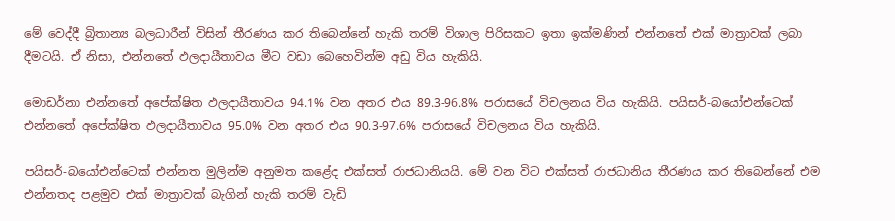මේ වෙද්දී බ්‍රිතාන්‍ය බලධාරීන් විසින් තීරණය කර තිබෙන්නේ හැකි තරම් විශාල පිරිසකට ඉතා ඉක්මණින් එන්නතේ එක් මාත්‍රාවක් ලබා දීමටයි. ඒ නිසා, එන්නතේ ඵලදායීතාවය මීට වඩා බෙහෙවින්ම අඩු විය හැකියි.

මොඩර්නා එන්නතේ අපේක්ෂිත ඵලදායීතාවය 94.1% වන අතර එය 89.3-96.8% පරාසයේ විචලනය විය හැකියි. පයිසර්-බයෝඑන්ටෙක් එන්නතේ අපේක්ෂිත ඵලදායීතාවය 95.0% වන අතර එය 90.3-97.6% පරාසයේ විචලනය විය හැකියි.

පයිසර්-බයෝඑන්ටෙක් එන්නත මුලින්ම අනුමත කළේද එක්සත් රාජධානියයි. මේ වන විට එක්සත් රාජධානිය තීරණය කර තිබෙන්නේ එම එන්නතද පළමුව එක් මාත්‍රාවක් බැගින් හැකි තරම් වැඩි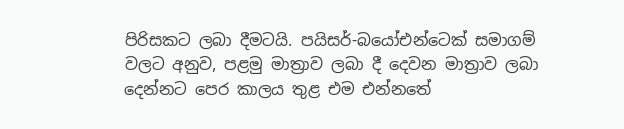පිරිසකට ලබා දීමටයි. පයිසර්-බයෝඑන්ටෙක් සමාගම් වලට අනුව, පළමු මාත්‍රාව ලබා දී දෙවන මාත්‍රාව ලබා දෙන්නට පෙර කාලය තුළ එම එන්නතේ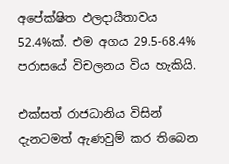අපේක්ෂිත ඵලදායීතාවය 52.4%ක්. එම අගය 29.5-68.4% පරාසයේ විචලනය විය හැකියි.

එක්සත් රාජධානිය විසින් දැනටමත් ඇණවුම් කර තිබෙන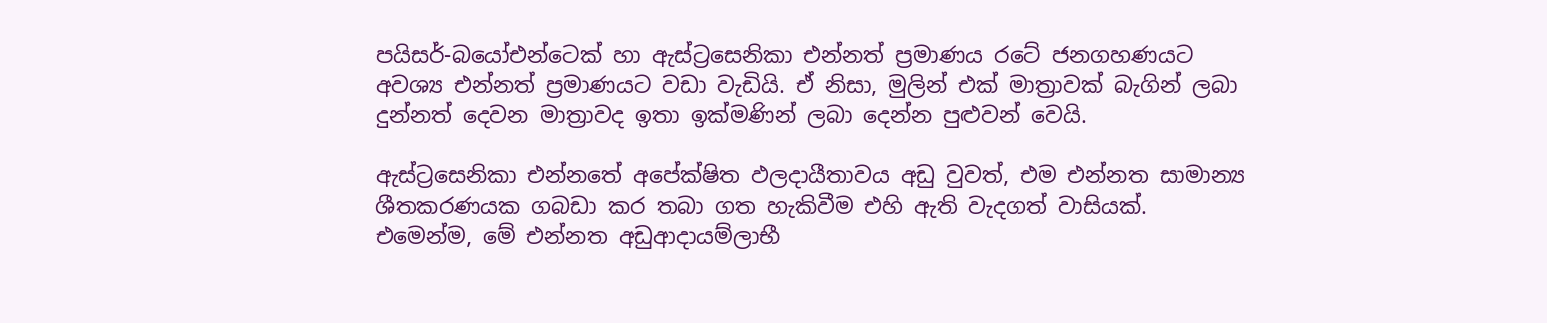පයිසර්-බයෝඑන්ටෙක් හා ඇස්ට්‍රසෙනිකා එන්නත් ප්‍රමාණය රටේ ජනගහණයට අවශ්‍ය එන්නත් ප්‍රමාණයට වඩා වැඩියි. ඒ නිසා, මුලින් එක් මාත්‍රාවක් බැගින් ලබා දුන්නත් දෙවන මාත්‍රාවද ඉතා ඉක්මණින් ලබා දෙන්න පුළුවන් වෙයි.

ඇස්ට්‍රසෙනිකා එන්නතේ අපේක්ෂිත ඵලදායීතාවය අඩු වුවත්, එම එන්නත සාමාන්‍ය ශීතකරණයක ගබඩා කර තබා ගත හැකිවීම එහි ඇති වැදගත් වාසියක්. එමෙන්ම, මේ එන්නත අඩුආදායම්ලාභී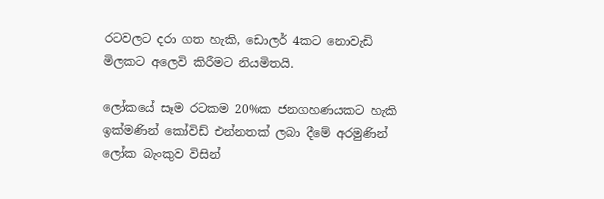රටවලට දරා ගත හැකි, ඩොලර් 4කට නොවැඩි මිලකට අලෙවි කිරීමට නියමිතයි.

ලෝකයේ සෑම රටකම 20%ක ජනගහණයකට හැකි ඉක්මණින් කෝවිඩ් එන්නතක් ලබා දීමේ අරමුණින් ලෝක බැංකුව විසින්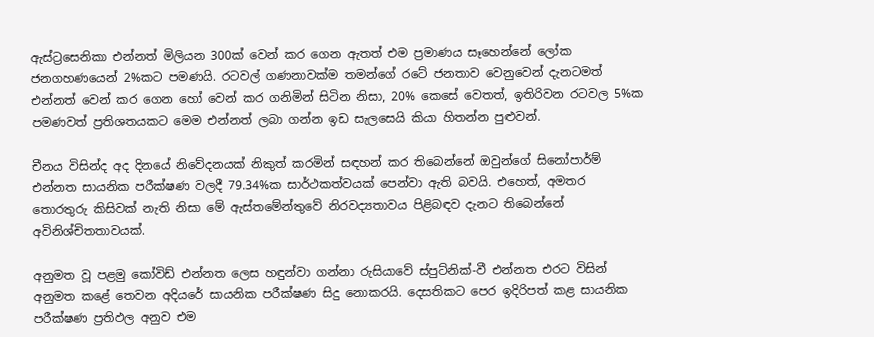ඇස්ට්‍රසෙනිකා එන්නත් මිලියන 300ක් වෙන් කර ගෙන ඇතත් එම ප්‍රමාණය සෑහෙන්නේ ලෝක ජනගහණයෙන් 2%කට පමණයි. රටවල් ගණනාවක්ම තමන්ගේ රටේ ජනතාව වෙනුවෙන් දැනටමත් එන්නත් වෙන් කර ගෙන හෝ වෙන් කර ගනිමින් සිටින නිසා, 20% කෙසේ වෙතත්, ඉතිරිවන රටවල 5%ක පමණවත් ප්‍රතිශතයකට මෙම එන්නත් ලබා ගන්න ඉඩ සැලසෙයි කියා හිතන්න පුළුවන්.

චීනය විසින්ද අද දිනයේ නිවේදනයක් නිකුත් කරමින් සඳහන් කර තිබෙන්නේ ඔවුන්ගේ සිනෝපාර්ම් එන්නත සායනික පරීක්ෂණ වලදී 79.34%ක සාර්ථකත්වයක් පෙන්වා ඇති බවයි. එහෙත්, අමතර තොරතුරු කිසිවක් නැති නිසා මේ ඇස්තමේන්තුවේ නිරවද්‍යතාවය පිළිබඳව දැනට තිබෙන්නේ අවිනිශ්චිතතාවයක්.

අනුමත වූ පළමු කෝවිඩ් එන්නත ලෙස හඳුන්වා ගන්නා රුසියාවේ ස්පුට්නික්-වී එන්නත එරට විසින් අනුමත කළේ තෙවන අදියරේ සායනික පරීක්ෂණ සිදු නොකරයි. දෙසතිකට පෙර ඉදිරිපත් කළ සායනික පරීක්ෂණ ප්‍රතිඵල අනුව එම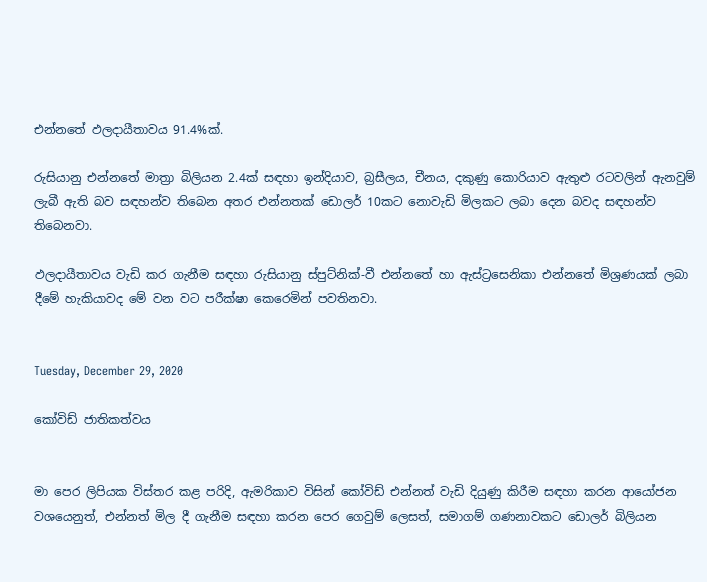එන්නතේ ඵලදායීතාවය 91.4%ක්.

රුසියානු එන්නතේ මාත්‍රා බිලියන 2.4ක් සඳහා ඉන්දියාව, බ්‍රසීලය, චීනය, දකුණු කොරියාව ඇතුළු රටවලින් ඇනවුම් ලැබී ඇති බව සඳහන්ව තිබෙන අතර එන්නතක් ඩොලර් 10කට නොවැඩි මිලකට ලබා දෙන බවද සඳහන්ව තිබෙනවා.

ඵලදායීතාවය වැඩි කර ගැනීම සඳහා රුසියානු ස්පුට්නික්-වී එන්නතේ හා ඇස්ට්‍රසෙනිකා එන්නතේ මිශ්‍රණයක් ලබා දීමේ හැකියාවද මේ වන වට පරීක්ෂා කෙරෙමින් පවතිනවා.


Tuesday, December 29, 2020

කෝවිඩ් ජාතිකත්වය


මා පෙර ලිපියක විස්තර කළ පරිදි, ඇමරිකාව විසින් කෝවිඩ් එන්නත් වැඩි දියුණු කිරීම සඳහා කරන ආයෝජන වශයෙනුත්, එන්නත් මිල දී ගැනීම සඳහා කරන පෙර ගෙවුම් ලෙසත්, සමාගම් ගණනාවකට ඩොලර් බිලියන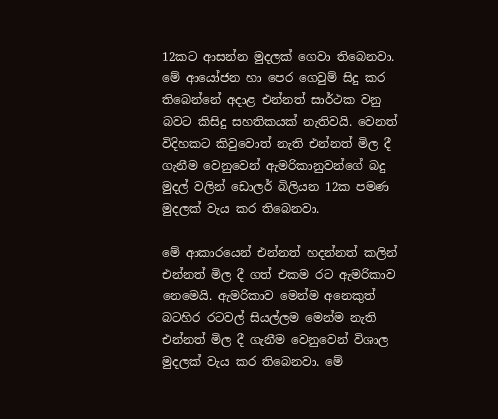12කට ආසන්න මුදලක් ගෙවා තිබෙනවා. මේ ආයෝජන හා පෙර ගෙවුම් සිදු කර තිබෙන්නේ අදාළ එන්නත් සාර්ථක වනු බවට කිසිදු සහතිකයක් නැතිවයි. වෙනත් විදිහකට කිවුවොත් නැති එන්නත් මිල දී ගැනීම වෙනුවෙන් ඇමරිකානුවන්ගේ බදු මුදල් වලින් ඩොලර් බිලියන 12ක පමණ මුදලක් වැය කර තිබෙනවා.

මේ ආකාරයෙන් එන්නත් හදන්නත් කලින් එන්නත් මිල දී ගත් එකම රට ඇමරිකාව නෙමෙයි. ඇමරිකාව මෙන්ම අනෙකුත් බටහිර රටවල් සියල්ලම මෙන්ම නැති එන්නත් මිල දී ගැනීම වෙනුවෙන් විශාල මුදලක් වැය කර තිබෙනවා. මේ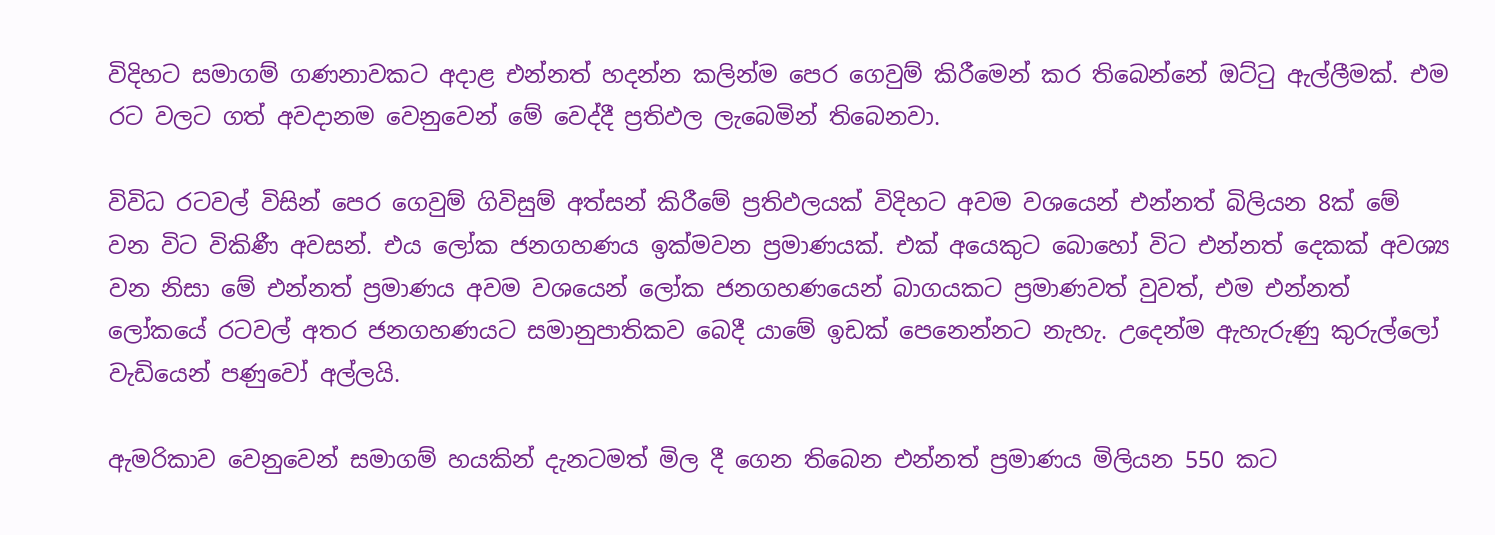විදිහට සමාගම් ගණනාවකට අදාළ එන්නත් හදන්න කලින්ම පෙර ගෙවුම් කිරීමෙන් කර තිබෙන්නේ ඔට්ටු ඇල්ලීමක්. එම රට වලට ගත් අවදානම වෙනුවෙන් මේ වෙද්දී ප්‍රතිඵල ලැබෙමින් තිබෙනවා.

විවිධ රටවල් විසින් පෙර ගෙවුම් ගිවිසුම් අත්සන් කිරීමේ ප්‍රතිඵලයක් විදිහට අවම වශයෙන් එන්නත් බිලියන 8ක් මේ වන විට විකිණී අවසන්. එය ලෝක ජනගහණය ඉක්මවන ප්‍රමාණයක්. එක් අයෙකුට බොහෝ විට එන්නත් දෙකක් අවශ්‍ය වන නිසා මේ එන්නත් ප්‍රමාණය අවම වශයෙන් ලෝක ජනගහණයෙන් බාගයකට ප්‍රමාණවත් වුවත්, එම එන්නත් ලෝකයේ රටවල් අතර ජනගහණයට සමානුපාතිකව බෙදී යාමේ ඉඩක් පෙනෙන්නට නැහැ. උදෙන්ම ඇහැරුණු කුරුල්ලෝ වැඩියෙන් පණුවෝ අල්ලයි.

ඇමරිකාව වෙනුවෙන් සමාගම් හයකින් දැනටමත් මිල දී ගෙන තිබෙන එන්නත් ප්‍රමාණය මිලියන 550 කට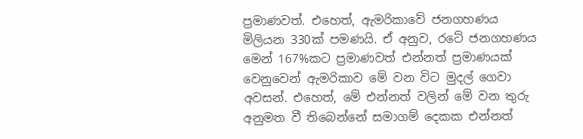ප්‍රමාණවත්. එහෙත්, ඇමරිකාවේ ජනගහණය මිලියන 330ක් පමණයි. ඒ අනුව, රටේ ජනගහණය මෙන් 167%කට ප්‍රමාණවත් එන්නත් ප්‍රමාණයක් වෙනුවෙන් ඇමරිකාව මේ වන විට මුදල් ගෙවා අවසන්. එහෙත්, මේ එන්නත් වලින් මේ වන තුරු අනුමත වී තිබෙන්නේ සමාගම් දෙකක එන්නත්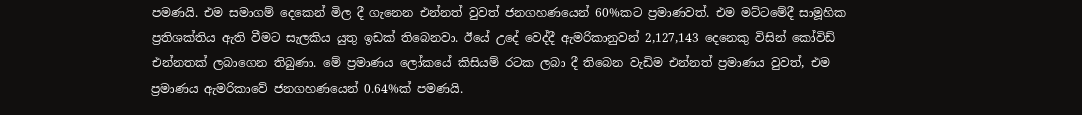පමණයි. එම සමාගම් දෙකෙන් මිල දී ගැනෙන එන්නත් වුවත් ජනගහණයෙන් 60%කට ප්‍රමාණවත්. එම මට්ටමේදී සාමූහික ප්‍රතිශක්තිය ඇති වීමට සැලකිය යුතු ඉඩක් තිබෙනවා. ඊයේ උදේ වෙද්දී ඇමරිකානුවන් 2,127,143 දෙනෙකු විසින් කෝවිඩ් එන්නතක් ලබාගෙන තිබුණා. මේ ප්‍රමාණය ලෝකයේ කිසියම් රටක ලබා දී තිබෙන වැඩිම එන්නත් ප්‍රමාණය වුවත්, එම ප්‍රමාණය ඇමරිකාවේ ජනගහණයෙන් 0.64%ක් පමණයි.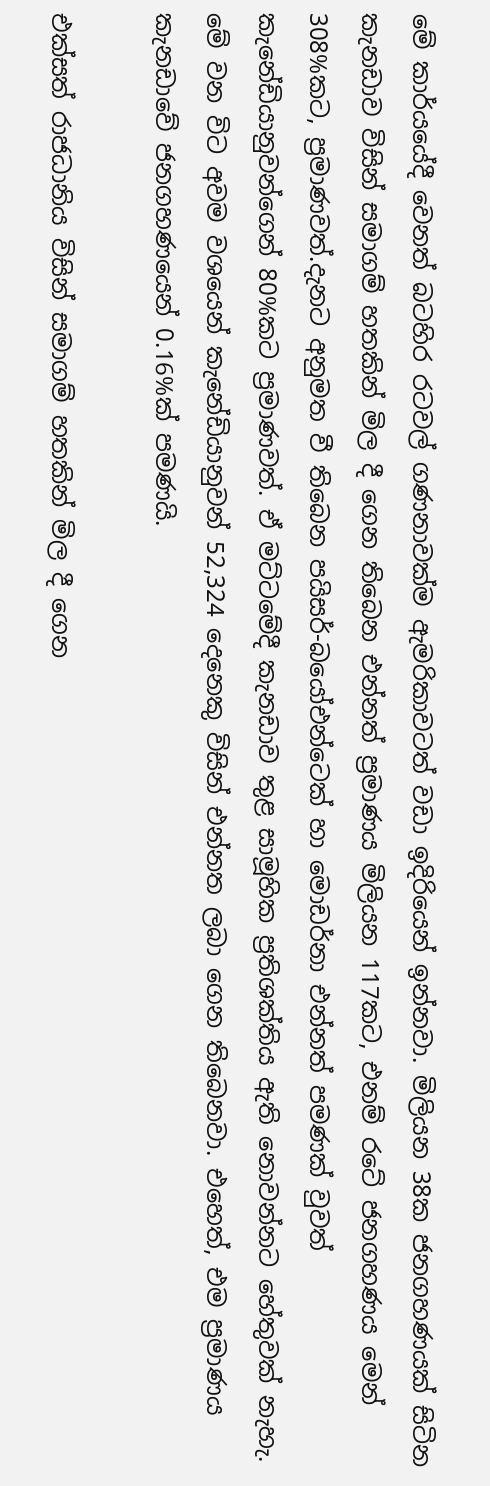මේ කාර්යයේදී වෙනත් බටහිර රටවල් ගණනාවක්ම ඇමරිකාවටත් වඩා ඉදිරියෙන් ඉන්නවා. මිලියන 38ක ජනගහණයක් සිටින කැනඩාව විසින් සමාගම් හතකින් මිල දී ගෙන තිබෙන එන්නත් ප්‍රමාණය මිලියන 117කට, එනම් රටේ ජනගහණය මෙන් 308%කට, ප්‍රමාණවත්.දැනට අනුමත වී තිබෙන පයිසර්-බයෝඑන්ටෙක් හා මොඩර්නා එන්නත් පමණක් වුවත් කැනේඩියානුවන්ගෙන් 80%කට ප්‍රමාණවත්. ඒ මට්ටමේදී කැනඩාව තුළ සාමූහික ප්‍රතිශක්තිය ඇති නොවන්නට හේතුවක් නැහැ. මේ වන විට අවම වශයෙන් කැනේඩියානුවන් 52,324 දෙනෙකු විසින් එන්නත ලබා ගෙන තිබෙනවා. එහෙත්, එම ප්‍රමාණය කැනඩාවේ ජනගහණයෙන් 0.16%ක් පමණයි.

එක්සත් රාජධානිය විසින් සමාගම් හතකින් මිල දී ගෙන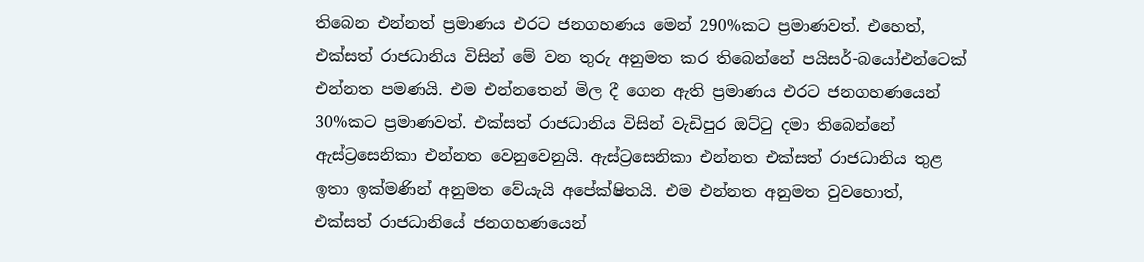තිබෙන එන්නත් ප්‍රමාණය එරට ජනගහණය මෙන් 290%කට ප්‍රමාණවත්. එහෙත්, එක්සත් රාජධානිය විසින් මේ වන තුරු අනුමත කර තිබෙන්නේ පයිසර්-බයෝඑන්ටෙක් එන්නත පමණයි. එම එන්නතෙන් මිල දී ගෙන ඇති ප්‍රමාණය එරට ජනගහණයෙන් 30%කට ප්‍රමාණවත්. එක්සත් රාජධානිය විසින් වැඩිපුර ඔට්ටු දමා තිබෙන්නේ ඇස්ට්‍රසෙනිකා එන්නත වෙනුවෙනුයි. ඇස්ට්‍රසෙනිකා එන්නත එක්සත් රාජධානිය තුළ ඉතා ඉක්මණින් අනුමත වේයැයි අපේක්ෂිතයි. එම එන්නත අනුමත වුවහොත්, එක්සත් රාජධානියේ ජනගහණයෙන්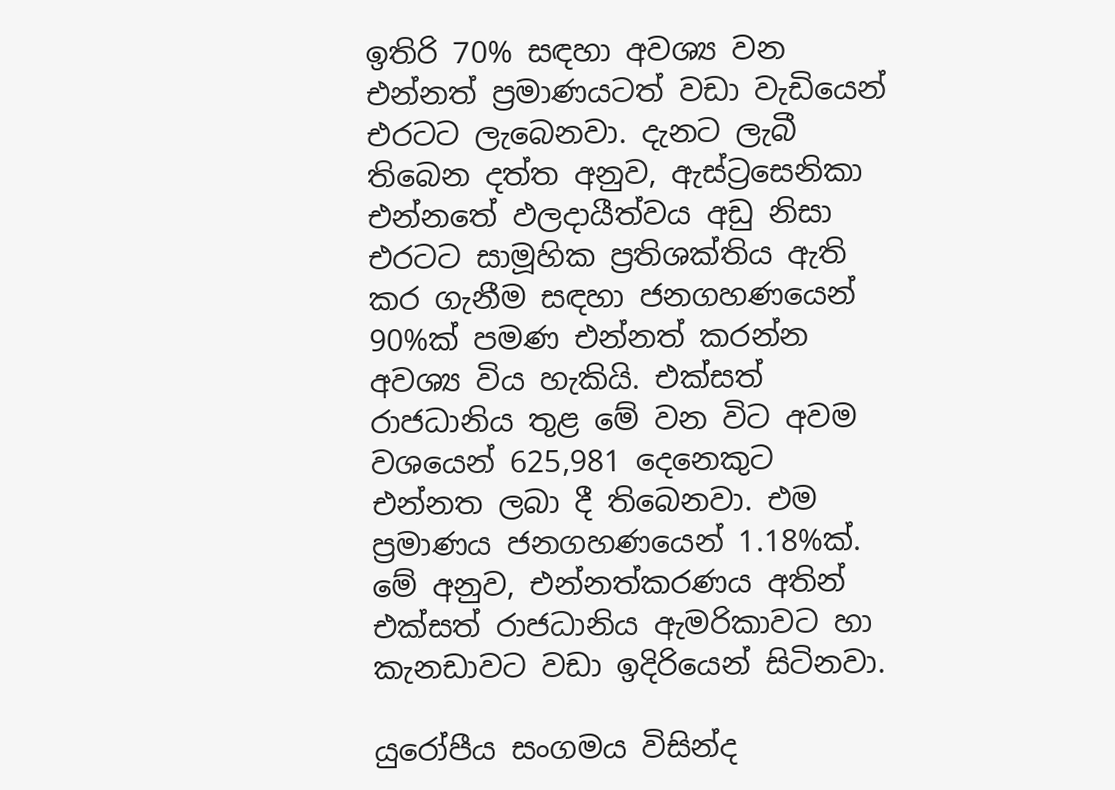ඉතිරි 70% සඳහා අවශ්‍ය වන එන්නත් ප්‍රමාණයටත් වඩා වැඩියෙන් එරටට ලැබෙනවා. දැනට ලැබී තිබෙන දත්ත අනුව, ඇස්ට්‍රසෙනිකා එන්නතේ ඵලදායීත්වය අඩු නිසා එරටට සාමූහික ප්‍රතිශක්තිය ඇති කර ගැනීම සඳහා ජනගහණයෙන් 90%ක් පමණ එන්නත් කරන්න අවශ්‍ය විය හැකියි. එක්සත් රාජධානිය තුළ මේ වන විට අවම වශයෙන් 625,981 දෙනෙකුට එන්නත ලබා දී තිබෙනවා. එම ප්‍රමාණය ජනගහණයෙන් 1.18%ක්. මේ අනුව, එන්නත්කරණය අතින් එක්සත් රාජධානිය ඇමරිකාවට හා කැනඩාවට වඩා ඉදිරියෙන් සිටිනවා.

යුරෝපීය සංගමය විසින්ද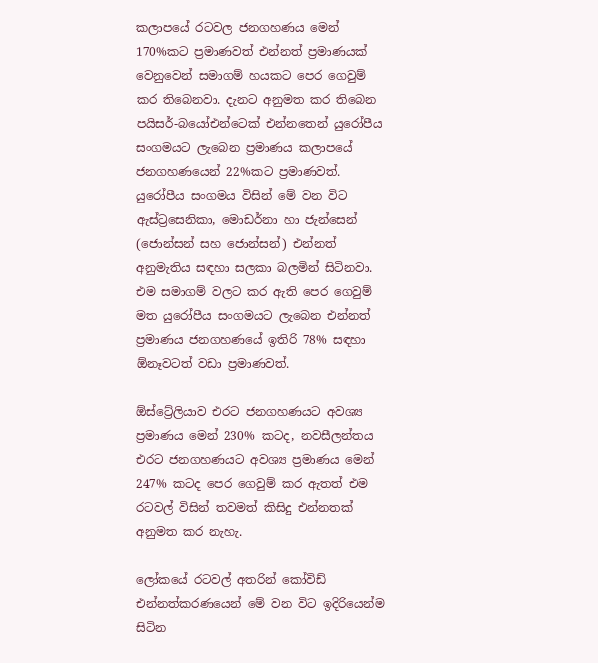කලාපයේ රටවල ජනගහණය මෙන් 170%කට ප්‍රමාණවත් එන්නත් ප්‍රමාණයක් වෙනුවෙන් සමාගම් හයකට පෙර ගෙවුම් කර තිබෙනවා. දැනට අනුමත කර තිබෙන පයිසර්-බයෝඑන්ටෙක් එන්නතෙන් යුරෝපීය සංගමයට ලැබෙන ප්‍රමාණය කලාපයේ ජනගහණයෙන් 22%කට ප්‍රමාණවත්. යුරෝපීය සංගමය විසින් මේ වන විට ඇස්ට්‍රසෙනිකා, මොඩර්නා හා ජැන්සෙන් (ජොන්සන් සහ ජොන්සන්) එන්නත් අනුමැතිය සඳහා සලකා බලමින් සිටිනවා. එම සමාගම් වලට කර ඇති පෙර ගෙවුම් මත යුරෝපීය සංගමයට ලැබෙන එන්නත් ප්‍රමාණය ජනගහණයේ ඉතිරි 78% සඳහා ඕනෑවටත් වඩා ප්‍රමාණවත්.

ඕස්ට්‍රේලියාව එරට ජනගහණයට අවශ්‍ය ප්‍රමාණය මෙන් 230% කටද, නවසීලන්තය එරට ජනගහණයට අවශ්‍ය ප්‍රමාණය මෙන් 247% කටද පෙර ගෙවුම් කර ඇතත් එම රටවල් විසින් තවමත් කිසිදු එන්නතක් අනුමත කර නැහැ.

ලෝකයේ රටවල් අතරින් කෝවිඩ් එන්නත්කරණයෙන් මේ වන විට ඉදිරියෙන්ම සිටින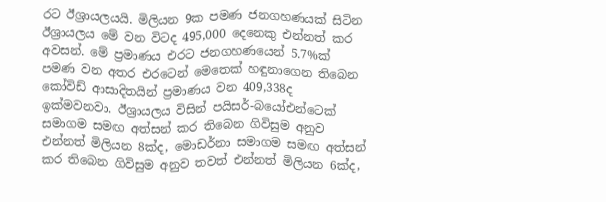රට ඊශ්‍රායලයයි. මිලියන 9ක පමණ ජනගහණයක් සිටින ඊශ්‍රායලය මේ වන විටද 495,000 දෙනෙකු එන්නත් කර අවසන්. මේ ප්‍රමාණය එරට ජනගහණයෙන් 5.7%ක් පමණ වන අතර එරටෙන් මෙතෙක් හඳුනාගෙන තිබෙන කෝවිඩ් ආසාදිතයින් ප්‍රමාණය වන 409,338ද ඉක්මවනවා. ඊශ්‍රායලය විසින් පයිසර්-බයෝඑන්ටෙක් සමාගම සමඟ අත්සන් කර තිබෙන ගිවිසුම අනුව එන්නත් මිලියන 8ක්ද, මොඩර්නා සමාගම සමඟ අත්සන් කර තිබෙන ගිවිසුම අනුව තවත් එන්නත් මිලියන 6ක්ද,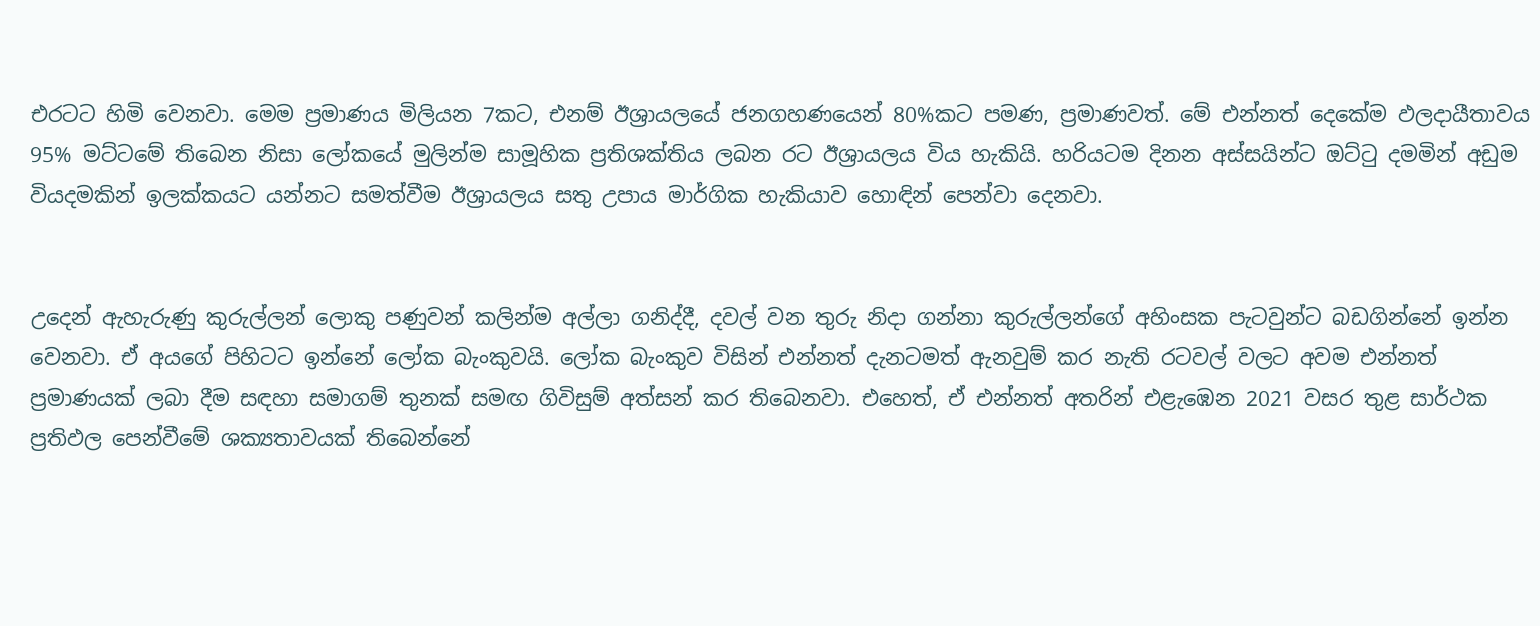එරටට හිමි වෙනවා. මෙම ප්‍රමාණය මිලියන 7කට, එනම් ඊශ්‍රායලයේ ජනගහණයෙන් 80%කට පමණ, ප්‍රමාණවත්. මේ එන්නත් දෙකේම ඵලදායීතාවය 95% මට්ටමේ තිබෙන නිසා ලෝකයේ මුලින්ම සාමූහික ප්‍රතිශක්තිය ලබන රට ඊශ්‍රායලය විය හැකියි. හරියටම දිනන අස්සයින්ට ඔට්ටු දමමින් අඩුම වියදමකින් ඉලක්කයට යන්නට සමත්වීම ඊශ්‍රායලය සතු උපාය මාර්ගික හැකියාව හොඳින් පෙන්වා දෙනවා.


උදෙන් ඇහැරුණු කුරුල්ලන් ලොකු පණුවන් කලින්ම අල්ලා ගනිද්දී, දවල් වන තුරු නිදා ගන්නා කුරුල්ලන්ගේ අහිංසක පැටවුන්ට බඩගින්නේ ඉන්න වෙනවා. ඒ අයගේ පිහිටට ඉන්නේ ලෝක බැංකුවයි. ලෝක බැංකුව විසින් එන්නත් දැනටමත් ඇනවුම් කර නැති රටවල් වලට අවම එන්නත් ප්‍රමාණයක් ලබා දීම සඳහා සමාගම් තුනක් සමඟ ගිවිසුම් අත්සන් කර තිබෙනවා. එහෙත්, ඒ එන්නත් අතරින් එළැඹෙන 2021 වසර තුළ සාර්ථක ප්‍රතිඵල පෙන්වීමේ ශක්‍යතාවයක් තිබෙන්නේ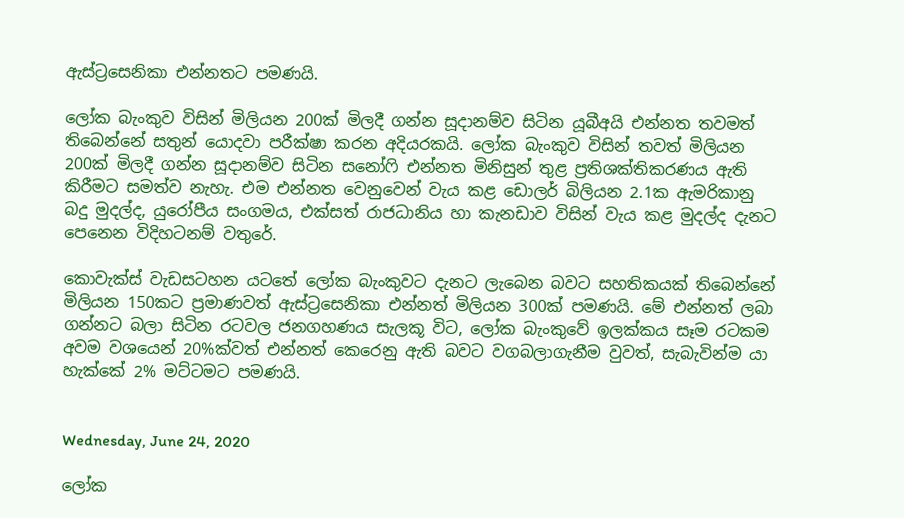ඇස්ට්‍රසෙනිකා එන්නතට පමණයි.

ලෝක බැංකුව විසින් මිලියන 200ක් මිලදී ගන්න සූදානම්ව සිටින යූබීඅයි එන්නත තවමත් තිබෙන්නේ සතුන් යොදවා පරීක්ෂා කරන අදියරකයි. ලෝක බැංකුව විසින් තවත් මිලියන 200ක් මිලදී ගන්න සූදානම්ව සිටින සනෝෆි එන්නත මිනිසුන් තුළ ප්‍රතිශක්තිකරණය ඇති කිරීමට සමත්ව නැහැ. එම එන්නත වෙනුවෙන් වැය කළ ඩොලර් බිලියන 2.1ක ඇමරිකානු බදු මුදල්ද, යුරෝපීය සංගමය, එක්සත් රාජධානිය හා කැනඩාව විසින් වැය කළ මුදල්ද දැනට පෙනෙන විදිහටනම් වතුරේ.

කොවැක්ස් වැඩසටහන යටතේ ලෝක බැංකුවට දැනට ලැබෙන බවට සහතිකයක් තිබෙන්නේ මිලියන 150කට ප්‍රමාණවත් ඇස්ට්‍රසෙනිකා එන්නත් මිලියන 300ක් පමණයි. මේ එන්නත් ලබා ගන්නට බලා සිටින රටවල ජනගහණය සැලකූ විට, ලෝක බැංකුවේ ඉලක්කය සෑම රටකම අවම වශයෙන් 20%ක්වත් එන්නත් කෙරෙනු ඇති බවට වගබලාගැනීම වුවත්, සැබැවින්ම යා හැක්කේ 2% මට්ටමට පමණයි.


Wednesday, June 24, 2020

ලෝක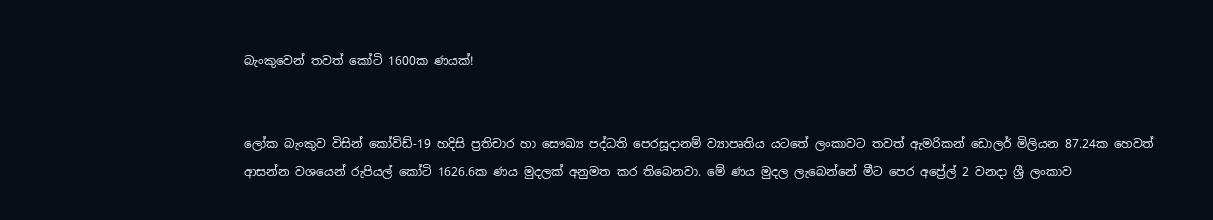බැංකුවෙන් තවත් කෝටි 1600ක ණයක්!


ලෝක බැංකුව විසින් කෝවිඩ්-19 හදිසි ප්‍රතිචාර හා සෞඛ්‍ය පද්ධති පෙරසූදානම් ව්‍යාපෘතිය යටතේ ලංකාවට තවත් ඇමරිකන් ඩොලර් මිලියන 87.24ක හෙවත් ආසන්න වශයෙන් රුපියල් කෝටි 1626.6ක ණය මුදලක් අනුමත කර තිබෙනවා. මේ ණය මුදල ලැබෙන්නේ මීට පෙර අප්‍රේල් 2 වනදා ශ්‍රී ලංකාව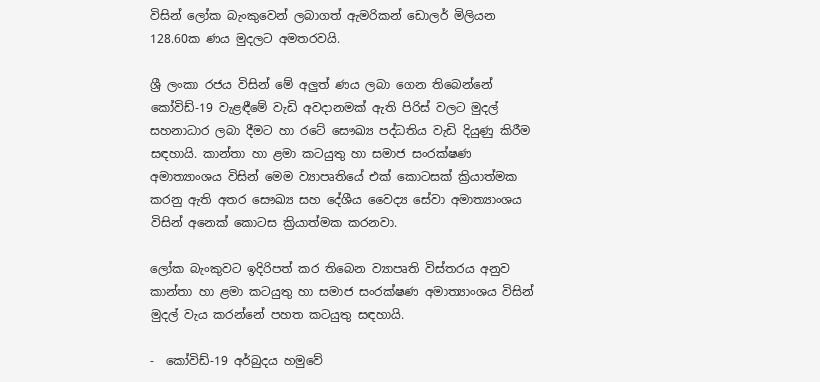විසින් ලෝක බැංකුවෙන් ලබාගත් ඇමරිකන් ඩොලර් මිලියන 128.60ක ණය මුදලට අමතරවයි.

ශ්‍රී ලංකා රජය විසින් මේ අලුත් ණය ලබා ගෙන තිබෙන්නේ කෝවිඩ්-19 වැළඳීමේ වැඩි අවදානමක් ඇති පිරිස් වලට මුදල් සහනාධාර ලබා දීමට හා රටේ සෞඛ්‍ය පද්ධතිය වැඩි දියුණු කිරීම සඳහායි. කාන්තා හා ළමා කටයුතු හා සමාජ සංරක්ෂණ අමාත්‍යාංශය විසින් මෙම ව්‍යාපෘතියේ එක් කොටසක් ක්‍රියාත්මක කරනු ඇති අතර සෞඛ්‍ය සහ දේශීය වෛද්‍ය ‍සේවා අමාත්‍යාංශය විසින් අනෙක් කොටස ක්‍රියාත්මක කරනවා.

ලෝක බැංකුවට ඉදිරිපත් කර තිබෙන ව්‍යාපෘති විස්තරය අනුව කාන්තා හා ළමා කටයුතු හා සමාජ සංරක්ෂණ අමාත්‍යාංශය විසින් මුදල් වැය කරන්නේ පහත කටයුතු සඳහායි.

-  කෝවිඩ්-19 අර්බුදය හමුවේ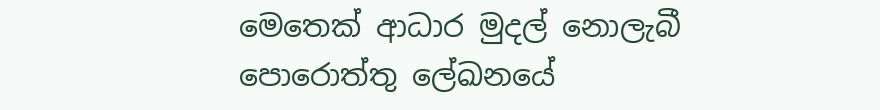මෙතෙක් ආධාර මුදල් නොලැබී පොරොත්තු ලේඛනයේ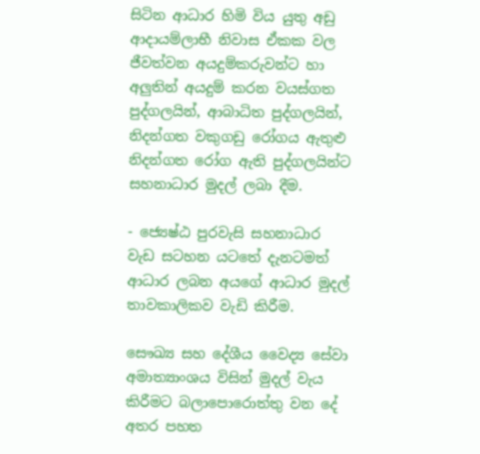සිටින ආධාර හිමි විය යුතු අඩු ආදායම්ලාභී නිවාස ඒකක වල ජීවත්වන අයදුම්කරුවන්ට හා අලුතින් අයදුම් කරන වයස්ගත පුද්ගලයින්, ආබාධිත පුද්ගලයින්, නිදන්ගත වකුගඩු රෝගය ඇතුළු නිදන්ගත රෝග ඇති පුද්ගලයින්ට සහනාධාර මුදල් ලබා දීම.

- ජ්‍යෙෂ්ඨ පුරවැසි සහනාධාර වැඩ සටහන යටතේ දැනටමත් ආධාර ලබන අයගේ ආධාර මුදල් තාවකාලිකව වැඩි කිරීම.

සෞඛ්‍ය සහ දේශීය වෛද්‍ය ‍සේවා අමාත්‍යාංශය විසින් මුදල් වැය කිරීමට බලාපොරොත්තු වන දේ අතර පහත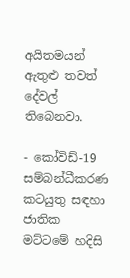අයිතමයන් ඇතුළු තවත් දේවල් තිබෙනවා.

- කෝවිඩ්-19 සම්බන්ධීකරණ කටයුතු සඳහා ජාතික මට්ටමේ හදිසි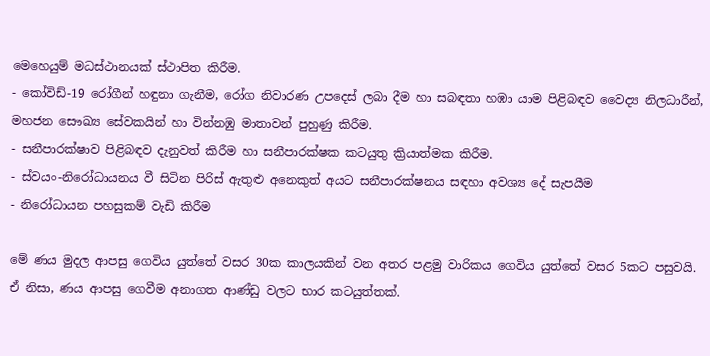මෙහෙයුම් මධස්ථානයක් ස්ථාපිත කිරීම.
- කෝවිඩ්-19 රෝගීන් හඳුනා ගැනීම, රෝග නිවාරණ උපදෙස් ලබා දීම හා සබඳතා හඹා යාම පිළිබඳව වෛද්‍ය නිලධාරීන්, මහජන සෞඛ්‍ය සේවකයින් හා වින්නඹු මාතාවන් පුහුණු කිරීම.
- සනීපාරක්ෂාව පිළිබඳව දැනුවත් කිරීම හා සනීපාරක්ෂක කටයුතු ක්‍රියාත්මක කිරීම.
- ස්වයං-නිරෝධායනය වී සිටින පිරිස් ඇතුළු අනෙකුත් අයට සනීපාරක්ෂනය සඳහා අවශ්‍ය දේ සැපයීම
- නිරෝධායන පහසුකම් වැඩි කිරීම

මේ ණය මුදල ආපසු ගෙවිය යුත්තේ වසර 30ක කාලයකින් වන අතර පළමු වාරිකය ගෙවිය යුත්තේ වසර 5කට පසුවයි. ඒ නිසා, ණය ආපසු ගෙවීම අනාගත ආණ්ඩු වලට භාර කටයුත්තක්.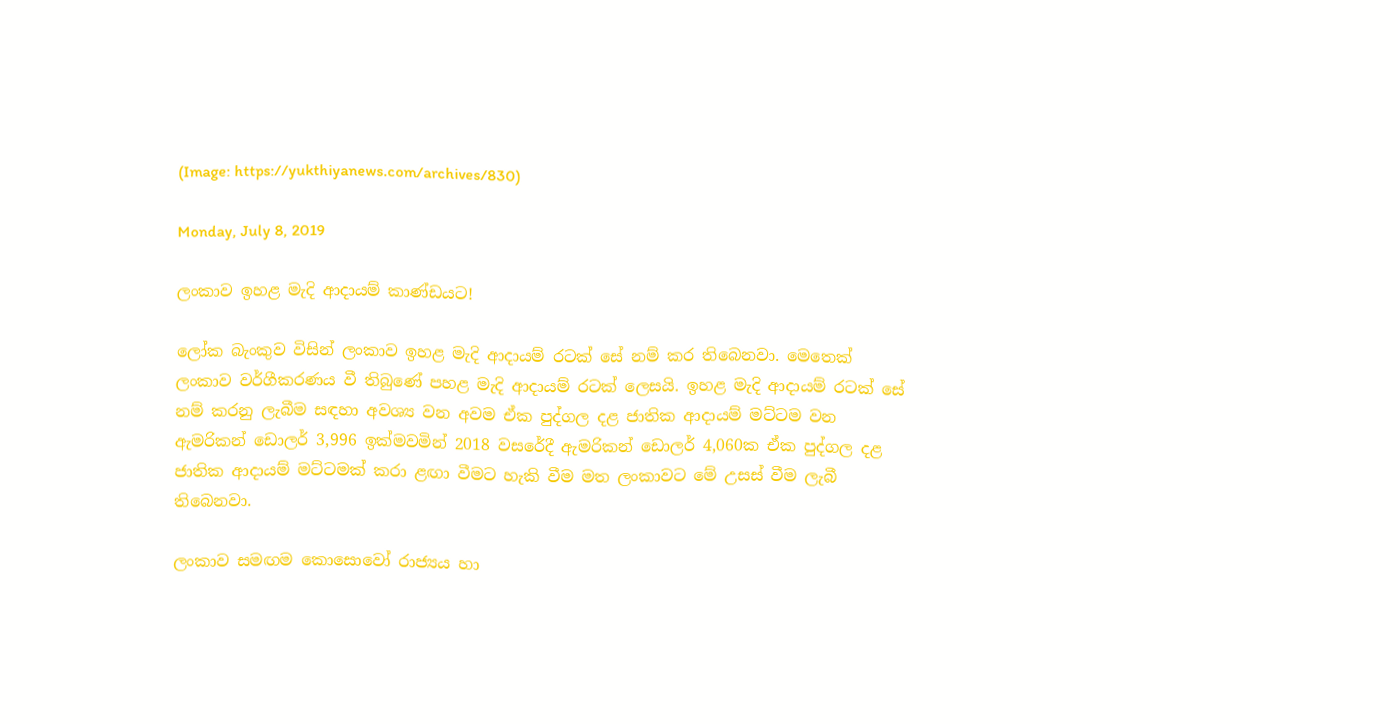(Image: https://yukthiyanews.com/archives/830)

Monday, July 8, 2019

ලංකාව ඉහළ මැදි ආදායම් කාණ්ඩයට!

ලෝක බැංකුව විසින් ලංකාව ඉහළ මැදි ආදායම් රටක් සේ නම් කර තිබෙනවා. මෙතෙක් ලංකාව වර්ගීකරණය වී තිබුණේ පහළ මැදි ආදායම් රටක් ලෙසයි. ඉහළ මැදි ආදායම් රටක් සේ නම් කරනු ලැබීම සඳහා අවශ්‍ය වන අවම ඒක පුද්ගල දළ ජාතික ආදායම් මට්ටම වන ඇමරිකන් ඩොලර් 3,996 ඉක්මවමින් 2018 වසරේදී ඇමරිකන් ඩොලර් 4,060ක ඒක පුද්ගල දළ ජාතික ආදායම් මට්ටමක් කරා ළඟා වීමට හැකි වීම මත ලංකාවට මේ උසස් වීම ලැබී තිබෙනවා.

ලංකාව සමඟම කොසොවෝ රාජ්‍යය හා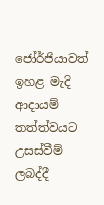ජෝර්ජියාවත් ඉහළ මැදි ආදායම් තත්ත්වයට උසස්වීම් ලබද්දී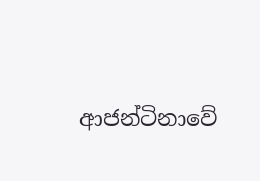ආජන්ටිනාවේ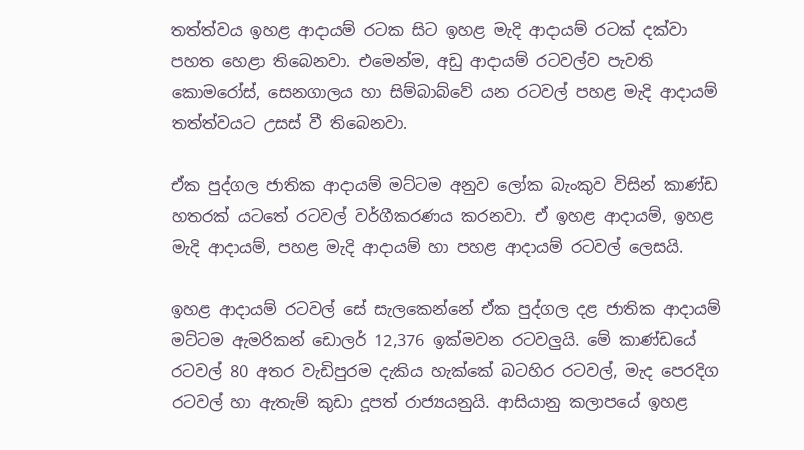තත්ත්වය ඉහළ ආදායම් රටක සිට ඉහළ මැදි ආදායම් රටක් දක්වා පහත හෙළා තිබෙනවා. එමෙන්ම, අඩු ආදායම් රටවල්ව පැවති කොමරෝස්, සෙනගාලය හා සිම්බාබ්වේ යන රටවල් පහළ මැදි ආදායම් තත්ත්වයට උසස් වී තිබෙනවා.

ඒක පුද්ගල ජාතික ආදායම් මට්ටම අනුව ලෝක බැංකුව විසින් කාණ්ඩ හතරක් යටතේ රටවල් වර්ගීකරණය කරනවා. ඒ ඉහළ ආදායම්, ඉහළ මැදි ආදායම්, පහළ මැදි ආදායම් හා පහළ ආදායම් රටවල් ලෙසයි.

ඉහළ ආදායම් රටවල් සේ සැලකෙන්නේ ඒක පුද්ගල දළ ජාතික ආදායම් මට්ටම ඇමරිකන් ඩොලර් 12,376 ඉක්මවන රටවලුයි. මේ කාණ්ඩයේ රටවල් 80 අතර වැඩිපුරම දැකිය හැක්කේ බටහිර රටවල්, මැද පෙරදිග රටවල් හා ඇතැම් කුඩා දූපත් රාජ්‍යයනුයි. ආසියානු කලාපයේ ඉහළ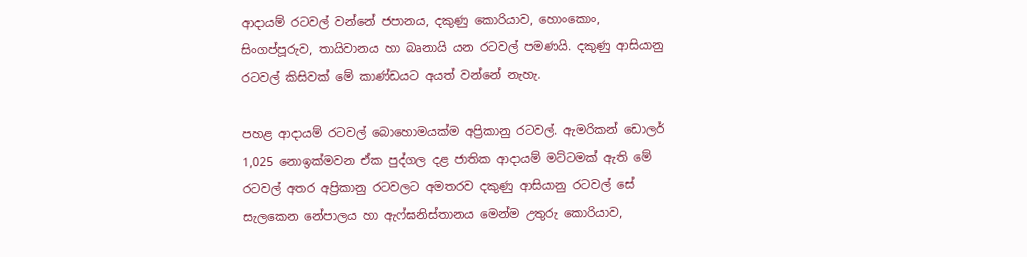ආදායම් රටවල් වන්නේ ජපානය, දකුණු කොරියාව, හොංකොං, සිංගප්පූරුව, තායිවානය හා බෘනායි යන රටවල් පමණයි. දකුණු ආසියානු රටවල් කිසිවක් මේ කාණ්ඩයට අයත් වන්නේ නැහැ.

පහළ ආදායම් රටවල් බොහොමයක්ම අප්‍රිකානු රටවල්. ඇමරිකන් ඩොලර් 1,025 නොඉක්මවන ඒක පුද්ගල දළ ජාතික ආදායම් මට්ටමක් ඇති මේ රටවල් අතර අප්‍රිකානු රටවලට අමතරව දකුණු ආසියානු රටවල් සේ සැලකෙන නේපාලය හා ඇෆ්ඝනිස්තානය මෙන්ම උතුරු කොරියාව,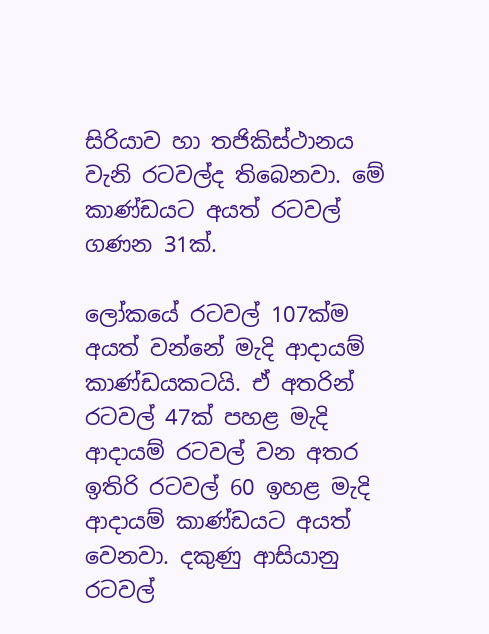සිරියාව හා තජිකිස්ථානය වැනි රටවල්ද තිබෙනවා. මේ කාණ්ඩයට අයත් රටවල් ගණන 31ක්.

ලෝකයේ රටවල් 107ක්ම අයත් වන්නේ මැදි ආදායම් කාණ්ඩයකටයි. ඒ අතරින් රටවල් 47ක් පහළ මැදි ආදායම් රටවල් වන අතර ඉතිරි රටවල් 60 ඉහළ මැදි ආදායම් කාණ්ඩයට අයත් වෙනවා. දකුණු ආසියානු රටවල්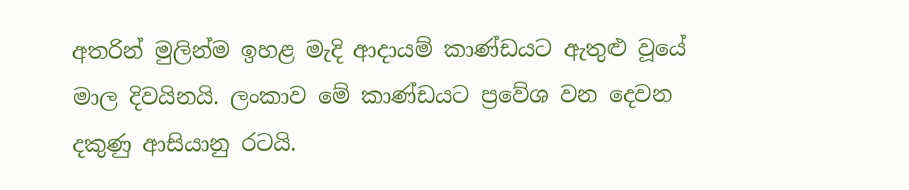අතරින් මුලින්ම ඉහළ මැදි ආදායම් කාණ්ඩයට ඇතුළු වූයේ මාල දිවයිනයි. ලංකාව මේ කාණ්ඩයට ප්‍රවේශ වන දෙවන දකුණු ආසියානු රටයි.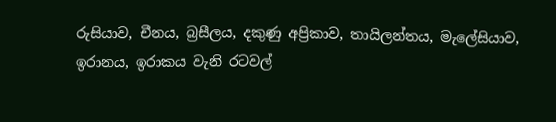රුසියාව, චීනය, බ්‍රසීලය, දකුණු අප්‍රිකාව, තායිලන්තය, මැලේසියාව, ඉරානය, ඉරාකය වැනි රටවල්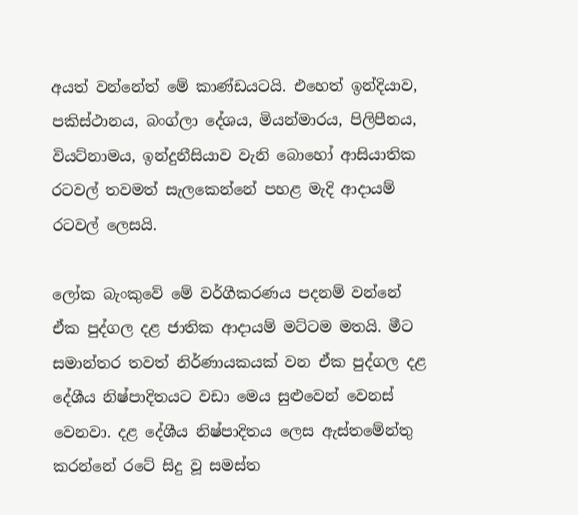අයත් වන්නේත් මේ කාණ්ඩයටයි. එහෙත් ඉන්දියාව, පකිස්ථානය, බංග්ලා දේශය, මියන්මාරය, පිලිපීනය, වියට්නාමය, ඉන්දුනීසියාව වැනි බොහෝ ආසියාතික රටවල් තවමත් සැලකෙන්නේ පහළ මැදි ආදායම් රටවල් ලෙසයි.

ලෝක බැංකුවේ මේ වර්ගීකරණය පදනම් වන්නේ ඒක පුද්ගල දළ ජාතික ආදායම් මට්ටම මතයි. මීට සමාන්තර තවත් නිර්ණායකයක් වන ඒක පුද්ගල දළ දේශීය නිෂ්පාදිතයට වඩා මෙය සුළුවෙන් වෙනස් වෙනවා. දළ දේශීය නිෂ්පාදිතය ලෙස ඇස්තමේන්තු කරන්නේ රටේ සිදු වූ සමස්ත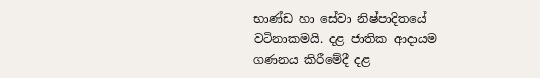භාණ්ඩ හා සේවා නිෂ්පාදිතයේ වටිනාකමයි. දළ ජාතික ආදායම ගණනය කිරීමේදී දළ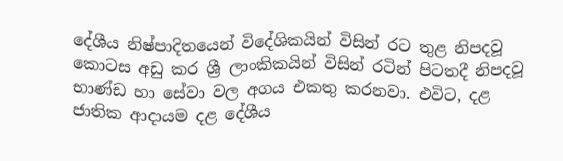දේශීය නිෂ්පාදිතයෙන් විදේශිකයින් විසින් රට තුළ නිපදවූ කොටස අඩු කර ශ්‍රී ලාංකිකයින් විසින් රටින් පිටතදී නිපදවූ භාණ්ඩ හා සේවා වල අගය එකතු කරනවා. එවිට, දළ ජාතික ආදායම දළ දේශීය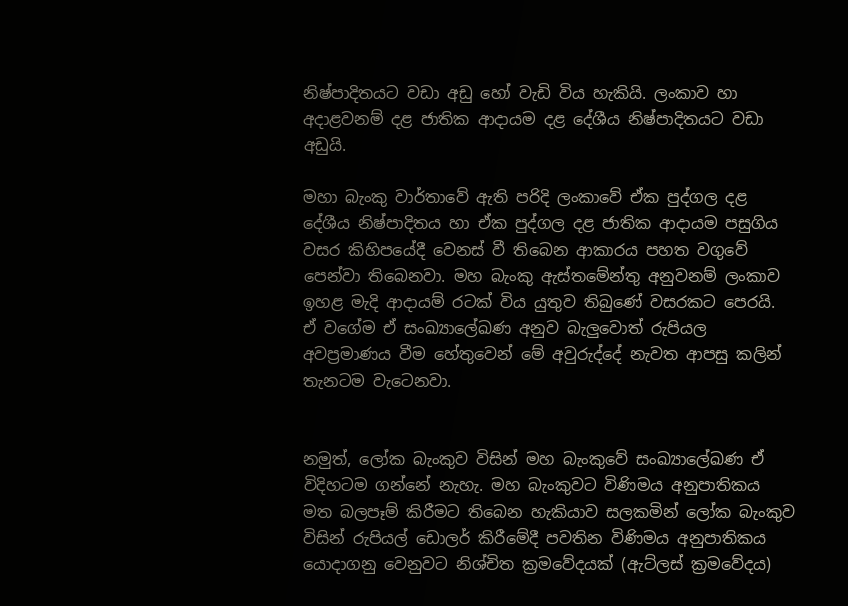නිෂ්පාදිතයට වඩා අඩු හෝ වැඩි විය හැකියි. ලංකාව හා අදාළවනම් දළ ජාතික ආදායම දළ දේශීය නිෂ්පාදිතයට වඩා අඩුයි.

මහා බැංකු වාර්තාවේ ඇති පරිදි ලංකාවේ ඒක පුද්ගල දළ දේශීය නිෂ්පාදිතය හා ඒක පුද්ගල දළ ජාතික ආදායම පසුගිය වසර කිහිපයේදී වෙනස් වී තිබෙන ආකාරය පහත වගුවේ පෙන්වා තිබෙනවා. මහ බැංකු ඇස්තමේන්තු අනුවනම් ලංකාව ඉහළ මැදි ආදායම් රටක් විය යුතුව තිබුණේ වසරකට පෙරයි. ඒ වගේම ඒ සංඛ්‍යාලේඛණ අනුව බැලුවොත් රුපියල අවප්‍රමාණය වීම හේතුවෙන් මේ අවුරුද්දේ නැවත ආපසු කලින් තැනටම වැටෙනවා.


නමුත්, ලෝක බැංකුව විසින් මහ බැංකුවේ සංඛ්‍යාලේඛණ ඒ විදිහටම ගන්නේ නැහැ. මහ බැංකුවට විණිමය අනුපාතිකය මත බලපෑම් කිරීමට තිබෙන හැකියාව සලකමින් ලෝක බැංකුව විසින් රුපියල් ඩොලර් කිරීමේදී පවතින විණිමය අනුපාතිකය යොදාගනු වෙනුවට නිශ්චිත ක්‍රමවේදයක් (ඇට්ලස් ක්‍රමවේදය)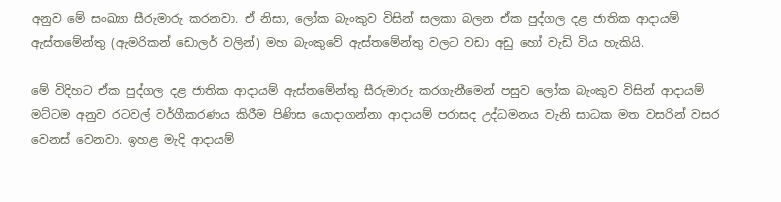අනුව මේ සංඛ්‍යා සීරුමාරු කරනවා. ඒ නිසා, ලෝක බැංකුව විසින් සලකා බලන ඒක පුද්ගල දළ ජාතික ආදායම් ඇස්තමේන්තු (ඇමරිකන් ඩොලර් වලින්) මහ බැංකුවේ ඇස්තමේන්තු වලට වඩා අඩු හෝ වැඩි විය හැකියි.

මේ විදිහට ඒක පුද්ගල දළ ජාතික ආදායම් ඇස්තමේන්තු සීරුමාරු කරගැනීමෙන් පසුව ලෝක බැංකුව විසින් ආදායම් මට්ටම අනුව රටවල් වර්ගීකරණය කිරීම පිණිස යොදාගන්නා ආදායම් පරාසද උද්ධමනය වැනි සාධක මත වසරින් වසර වෙනස් වෙනවා. ඉහළ මැදි ආදායම්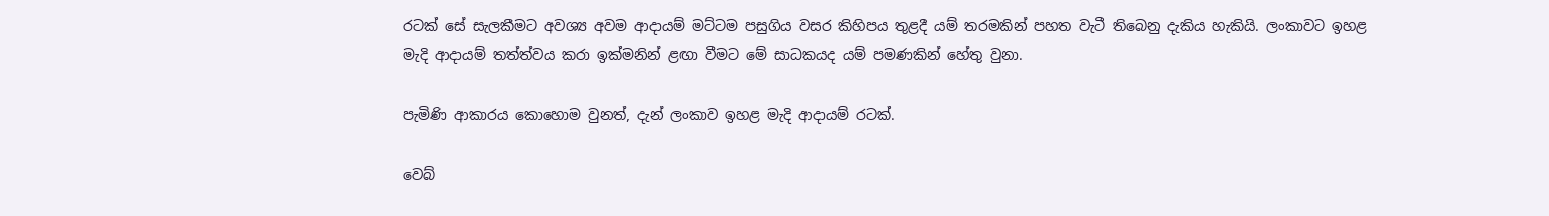රටක් සේ සැලකීමට අවශ්‍ය අවම ආදායම් මට්ටම පසුගිය වසර කිහිපය තුළදී යම් තරමකින් පහත වැටී තිබෙනු දැකිය හැකියි. ලංකාවට ඉහළ මැදි ආදායම් තත්ත්වය කරා ඉක්මනින් ළඟා වීමට මේ සාධකයද යම් පමණකින් හේතු වුනා.

පැමිණි ආකාරය කොහොම වුනත්, දැන් ලංකාව ඉහළ මැදි ආදායම් රටක්.

වෙබ්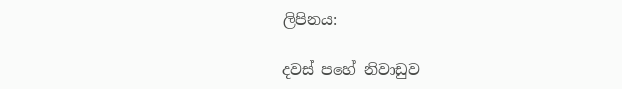ලිපිනය:

දවස් පහේ නිවාඩුව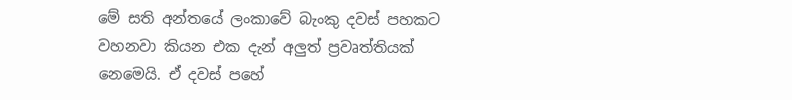මේ සති අන්තයේ ලංකාවේ බැංකු දවස් පහකට වහනවා කියන එක දැන් අලුත් ප්‍රවෘත්තියක් නෙමෙයි. ඒ දවස් පහේ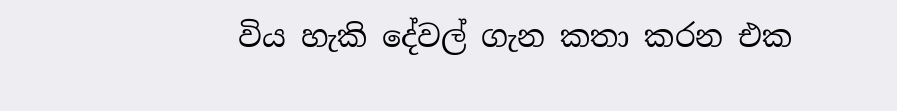විය හැකි දේවල් ගැන කතා කරන එක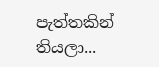පැත්තකින් තියලා...